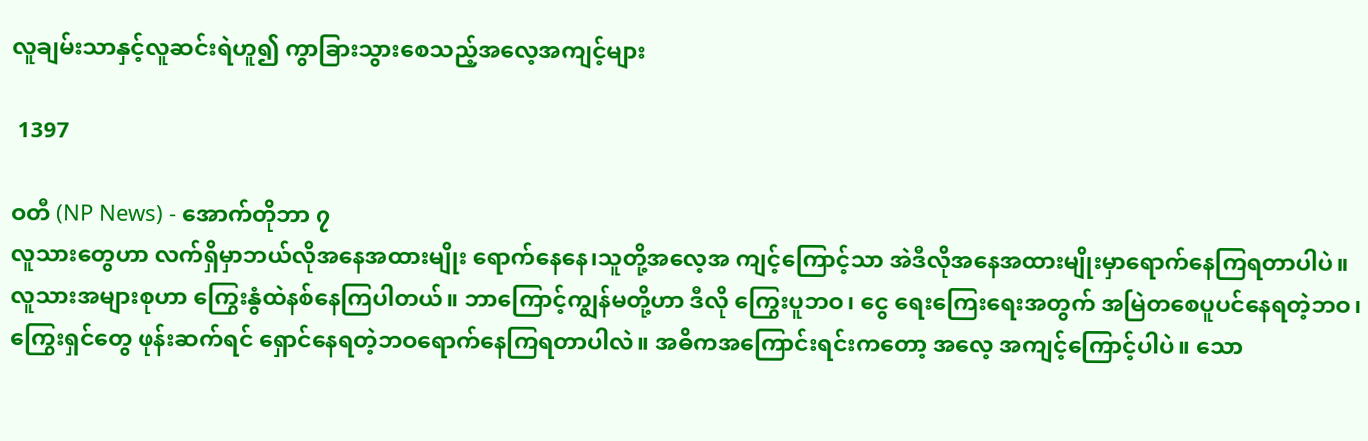လူချမ်းသာနှင့်လူဆင်းရဲဟူ၍ ကွာခြားသွားစေသည့်အလေ့အကျင့်များ

 1397

ဝတီ (NP News) - အောက်တိုဘာ ၇
လူသားတွေဟာ လက်ရှိမှာဘယ်လိုအနေအထားမျိုး ရောက်နေနေ၊သူတို့အလေ့အ ကျင့်ကြောင့်သာ အဲဒီလိုအနေအထားမျိုးမှာရောက်နေကြရတာပါပဲ။ လူသားအများစုဟာ ကြွေးနွံထဲနစ်နေကြပါတယ်။ ဘာကြောင့်ကျွန်မတို့ဟာ ဒီလို ကြွေးပူဘဝ၊ ငွေ ရေးကြေးရေးအတွက် အမြဲတစေပူပင်နေရတဲ့ဘဝ၊ ကြွေးရှင်တွေ ဖုန်းဆက်ရင် ရှောင်နေရတဲ့ဘဝရောက်နေကြရတာပါလဲ။ အဓိကအကြောင်းရင်းကတော့ အလေ့ အကျင့်ကြောင့်ပါပဲ။ သော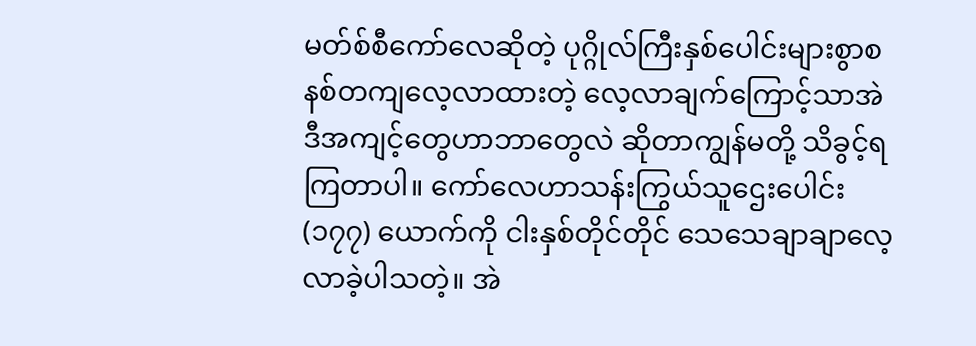မတ်စ်စီကော်လေဆိုတဲ့ ပုဂ္ဂိုလ်ကြီးနှစ်ပေါင်းများစွာစနစ်တကျလေ့လာထားတဲ့ လေ့လာချက်ကြောင့်သာအဲဒီအကျင့်တွေဟာဘာတွေလဲ ဆိုတာကျွန်မတို့ သိခွင့်ရကြတာပါ။ ကော်လေဟာသန်းကြွယ်သူဌေးပေါင်း (၁၇၇) ယောက်ကို ငါးနှစ်တိုင်တိုင် သေသေချာချာလေ့လာခဲ့ပါသတဲ့။ အဲ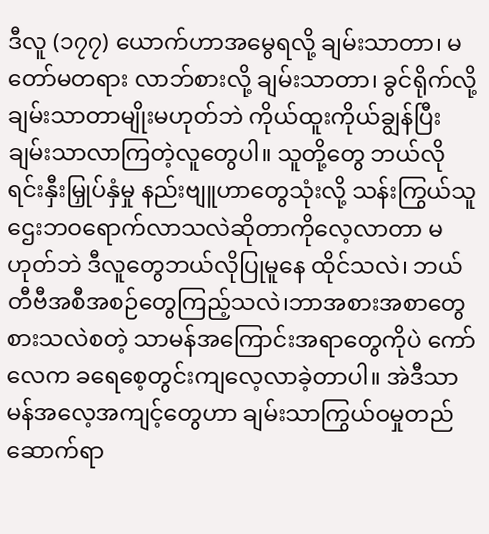ဒီလူ (၁၇၇) ယောက်ဟာအမွေရလို့ ချမ်းသာတာ၊ မတော်မတရား လာဘ်စားလို့ ချမ်းသာတာ၊ ခွင်ရိုက်လို့ ချမ်းသာတာမျိုးမဟုတ်ဘဲ ကိုယ်ထူးကိုယ်ချွန်ပြီး ချမ်းသာလာကြတဲ့လူတွေပါ။ သူတို့တွေ ဘယ်လိုရင်းနှီးမြှုပ်နှံမှု နည်းဗျူဟာတွေသုံးလို့ သန်းကြွယ်သူဌေးဘဝရောက်လာသလဲဆိုတာကိုလေ့လာတာ မဟုတ်ဘဲ ဒီလူတွေဘယ်လိုပြုမူနေ ထိုင်သလဲ၊ ဘယ်တီဗီအစီအစဉ်တွေကြည့်သလဲ၊ဘာအစားအစာတွေစားသလဲစတဲ့ သာမန်အကြောင်းအရာတွေကိုပဲ ကော်လေက ခရေစေ့တွင်းကျလေ့လာခဲ့တာပါ။ အဲဒီသာမန်အလေ့အကျင့်တွေဟာ ချမ်းသာကြွယ်ဝမှုတည်ဆောက်ရာ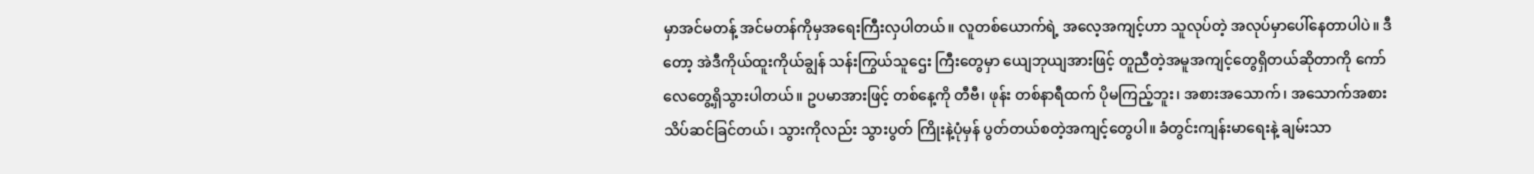မှာအင်မတန့် အင်မတန်ကိုမှအရေးကြီးလှပါတယ်။ လူတစ်ယောက်ရဲ့ အလေ့အကျင့်ဟာ သူလုပ်တဲ့ အလုပ်မှာပေါ်နေတာပါပဲ။ ဒီတော့ အဲဒီကိုယ်ထူးကိုယ်ချွန် သန်းကြွယ်သူဌေး ကြီးတွေမှာ ယျေဘုယျအားဖြင့် တူညီတဲ့အမူအကျင့်တွေရှိတယ်ဆိုတာကို ကော်လေတွေ့ရှိသွားပါတယ်။ ဥပမာအားဖြင့် တစ်နေ့ကို တီဗီ၊ ဖုန်း တစ်နာရီထက် ပိုမကြည့်ဘူး၊ အစားအသောက်၊ အသောက်အစား သိပ်ဆင်ခြင်တယ်၊ သွားကိုလည်း သွားပွတ် ကြိုးနဲ့ပုံမှန် ပွတ်တယ်စတဲ့အကျင့်တွေပါ။ ခံတွင်းကျန်းမာရေးနဲ့ ချမ်းသာ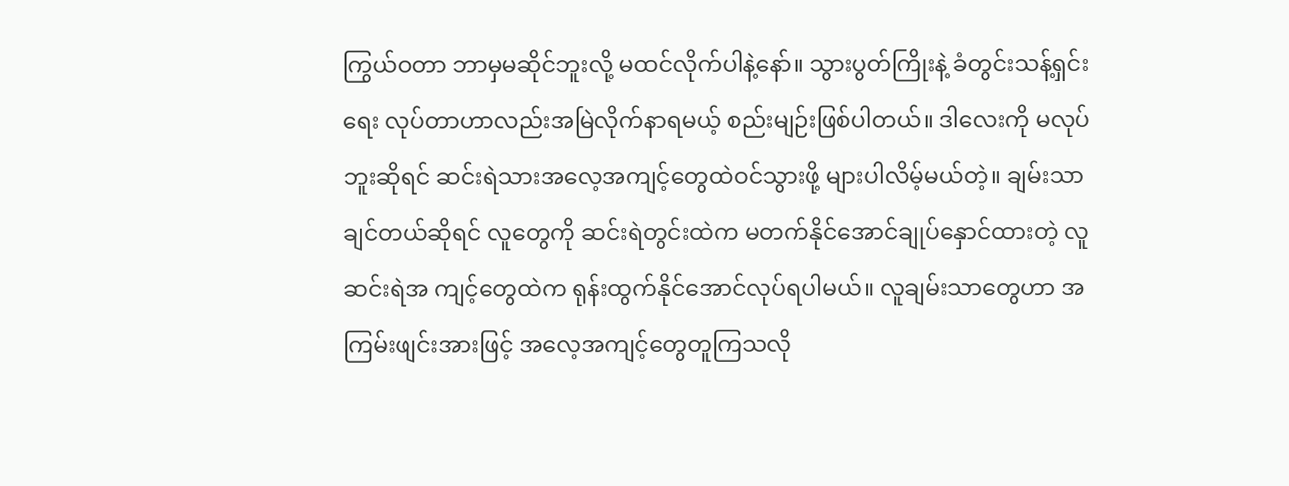ကြွယ်ဝတာ ဘာမှမဆိုင်ဘူးလို့ မထင်လိုက်ပါနဲ့နော်။ သွားပွတ်ကြိုးနဲ့ ခံတွင်းသန့်ရှင်းရေး လုပ်တာဟာလည်းအမြဲလိုက်နာရမယ့် စည်းမျဉ်းဖြစ်ပါတယ်။ ဒါလေးကို မလုပ်ဘူးဆိုရင် ဆင်းရဲသားအလေ့အကျင့်တွေထဲဝင်သွားဖို့ များပါလိမ့်မယ်တဲ့။ ချမ်းသာချင်တယ်ဆိုရင် လူတွေကို ဆင်းရဲတွင်းထဲက မတက်နိုင်အောင်ချုပ်နှောင်ထားတဲ့ လူဆင်းရဲအ ကျင့်တွေထဲက ရုန်းထွက်နိုင်အောင်လုပ်ရပါမယ်။ လူချမ်းသာတွေဟာ အကြမ်းဖျင်းအားဖြင့် အလေ့အကျင့်တွေတူကြသလို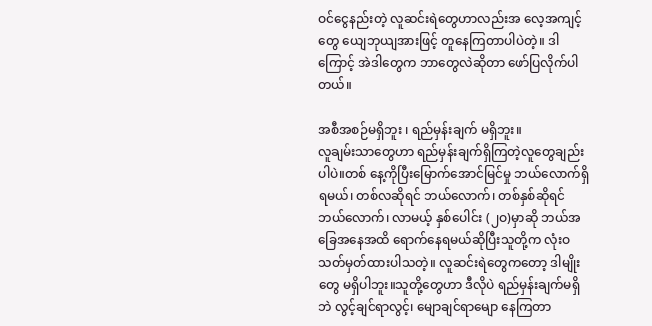ဝင်ငွေနည်းတဲ့ လူဆင်းရဲတွေဟာလည်းအ လေ့အကျင့်တွေ ယျေဘုယျအားဖြင့် တူနေကြတာပါပဲတဲ့။ ဒါကြောင့် အဲဒါတွေက ဘာတွေလဲဆိုတာ ဖော်ပြလိုက်ပါတယ်။

အစီအစဉ်မရှိဘူး ၊ ရည်မှန်းချက် မရှိဘူး။
လူချမ်းသာတွေဟာ ရည်မှန်းချက်ရှိကြတဲ့လူတွေချည်းပါပဲ။တစ် နေ့ကိုပြီးမြောက်အောင်မြင်မှု ဘယ်လောက်ရှိရမယ်၊ တစ်လဆိုရင် ဘယ်လောက်၊ တစ်နှစ်ဆိုရင်ဘယ်လောက်၊ လာမယ့် နှစ်ပေါင်း (၂ဝ)မှာဆို ဘယ်အခြေအနေအထိ ရောက်နေရမယ်ဆိုပြီးသူတို့က လုံးဝသတ်မှတ်ထားပါသတဲ့။ လူဆင်းရဲတွေကတော့ ဒါမျိုးတွေ မရှိပါဘူး။သူတို့တွေဟာ ဒီလိုပဲ ရည်မှန်းချက်မရှိဘဲ လွင့်ချင်ရာလွင့်၊ မျောချင်ရာမျော နေကြတာ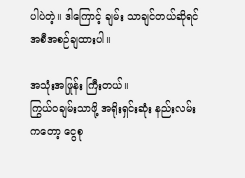ပါပဲတဲ့။ ဒါကြောင့် ချမ်း သာချင်တယ်ဆိုရင် အစီအစဉ်ချထားပါ။

အသုံးအဖြုန်း ကြီးတယ်။
ကြွယ်ဝချမ်းသာဖို့ အရိုးရှင်းဆုံး နည်းလမ်းကတော့ ငွေစု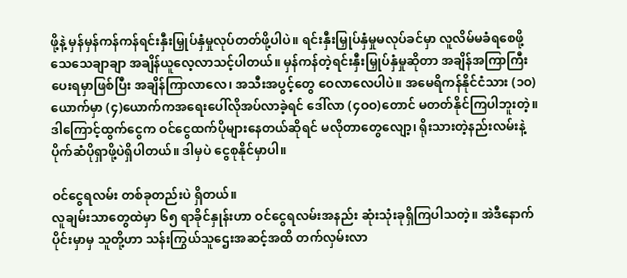ဖို့နဲ့ မှန်မှန်ကန်ကန်ရင်းနှီးမြှုပ်နှံမှုလုပ်တတ်ဖို့ပါပဲ။ ရင်းနှီးမြှုပ်နှံမှုမလုပ်ခင်မှာ လူလိမ်မခံရစေဖို့ သေသေချာချာ အချိန်ယူလေ့လာသင့်ပါတယ်။ မှန်ကန်တဲ့ရင်းနှီးမြှုပ်နှံမှုဆိုတာ အချိန်အကြာကြီးပေးရမှာဖြစ်ပြီး အချိန်ကြာလာလေ၊ အသီးအပွင့်တွေ ဝေလာလေပါပဲ။ အမေရိကန်နိုင်ငံသား (၁ဝ)ယောက်မှာ (၄)ယောက်ကအရေးပေါ်လိုအပ်လာခဲ့ရင် ဒေါ်လာ (၄ဝဝ)တောင် မတတ်နိုင်ကြပါဘူးတဲ့။ ဒါကြောင့်ထွက်ငွေက ဝင်ငွေထက်ပိုများနေတယ်ဆိုရင် မလိုတာတွေလျော့၊ ရိုးသားတဲ့နည်းလမ်းနဲ့ ပိုက်ဆံပိုရှာဖို့ပဲရှိပါတယ်။ ဒါမှပဲ ငွေစုနိုင်မှာပါ။

ဝင်ငွေရလမ်း တစ်ခုတည်းပဲ ရှိတယ်။
လူချမ်းသာတွေထဲမှာ ၆၅ ရာခိုင်နှုန်းဟာ ဝင်ငွေရလမ်းအနည်း ဆုံးသုံးခုရှိကြပါသတဲ့။ အဲဒီနောက်ပိုင်းမှာမှ သူတို့ဟာ သန်းကြွယ်သူဌေးအဆင့်အထိ တက်လှမ်းလာ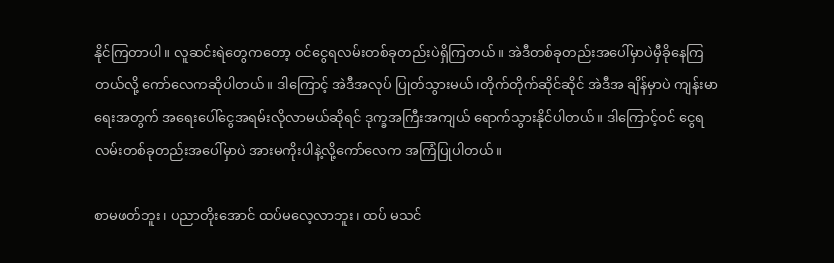နိုင်ကြတာပါ။ လူဆင်းရဲတွေကတော့ ဝင်ငွေရလမ်းတစ်ခုတည်းပဲရှိကြတယ်။ အဲဒီတစ်ခုတည်းအပေါ်မှာပဲမှီခိုနေကြတယ်လို့ ကော်လေကဆိုပါတယ်။ ဒါကြောင့် အဲဒီအလုပ် ပြုတ်သွားမယ်၊တိုက်တိုက်ဆိုင်ဆိုင် အဲဒီအ ချိန်မှာပဲ ကျန်းမာရေးအတွက် အရေးပေါ်ငွေအရမ်းလိုလာမယ်ဆိုရင် ဒုက္ခအကြီးအကျယ် ရောက်သွားနိုင်ပါတယ်။ ဒါကြောင့်ဝင် ငွေရလမ်းတစ်ခုတည်းအပေါ်မှာပဲ အားမကိုးပါနဲ့လို့ကော်လေက အကြံပြုပါတယ်။

စာမဖတ်ဘူး၊ ပညာတိုးအောင် ထပ်မလေ့လာဘူး၊ ထပ် မသင်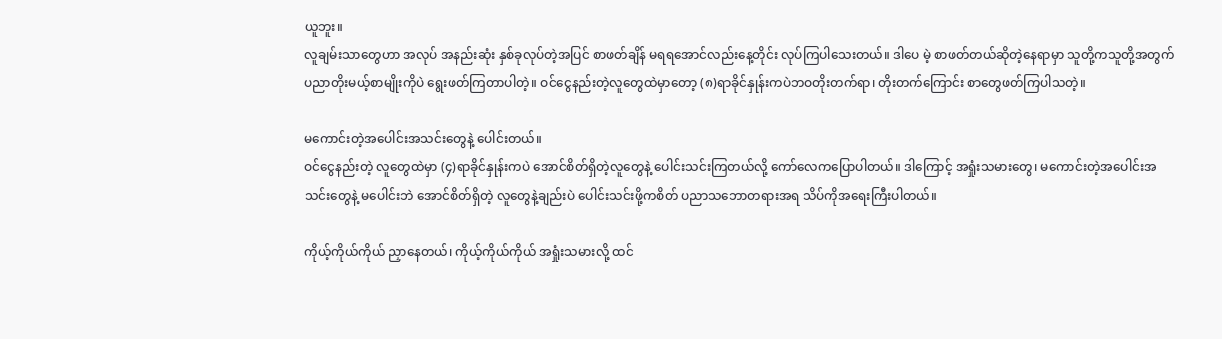ယူဘူး။
လူချမ်းသာတွေဟာ အလုပ် အနည်းဆုံး နှစ်ခုလုပ်တဲ့အပြင် စာဖတ်ချိန် မရရအောင်လည်းနေ့တိုင်း လုပ်ကြပါသေးတယ်။ ဒါပေ မဲ့ စာဖတ်တယ်ဆိုတဲ့နေရာမှာ သူတို့ကသူတို့အတွက်ပညာတိုးမယ့်စာမျိုးကိုပဲ ရွေးဖတ်ကြတာပါတဲ့။ ဝင်ငွေနည်းတဲ့လူတွေထဲမှာတော့ (၈)ရာခိုင်နှုန်းကပဲဘဝတိုးတက်ရာ၊ တိုးတက်ကြောင်း စာတွေဖတ်ကြပါသတဲ့။

မကောင်းတဲ့အပေါင်းအသင်းတွေနဲ့ ပေါင်းတယ်။
ဝင်ငွေနည်းတဲ့ လူတွေထဲမှာ (၄)ရာခိုင်နှုန်းကပဲ အောင်စိတ်ရှိတဲ့လူတွေနဲ့ ပေါင်းသင်းကြတယ်လို့ ကော်လေကပြောပါတယ်။ ဒါကြောင့် အရှုံးသမားတွေ၊ မကောင်းတဲ့အပေါင်းအသင်းတွေနဲ့ မပေါင်းဘဲ အောင်စိတ်ရှိတဲ့ လူတွေနဲ့ချည်းပဲ ပေါင်းသင်းဖို့ကစိတ် ပညာသဘောတရားအရ သိပ်ကိုအရေးကြီးပါတယ်။

ကိုယ့်ကိုယ်ကိုယ် ညှာနေတယ်၊ ကိုယ့်ကိုယ်ကိုယ် အရှုံးသမားလို့ ထင်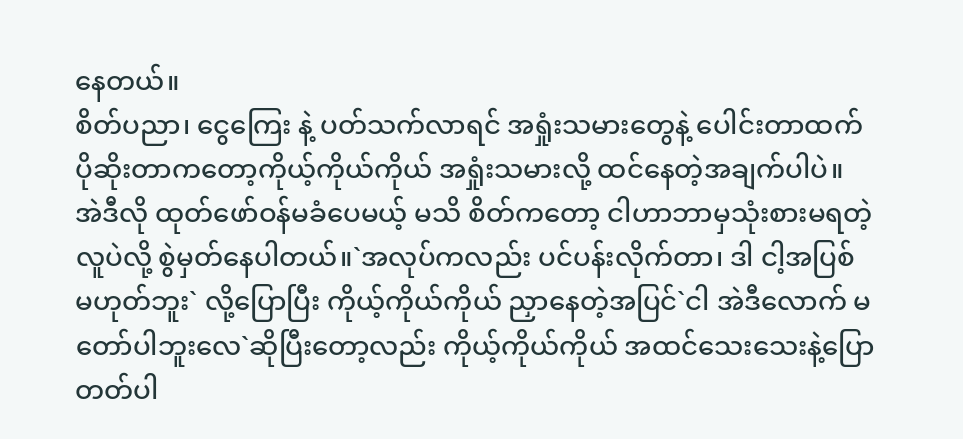နေတယ်။
စိတ်ပညာ၊ ငွေကြေး နဲ့ ပတ်သက်လာရင် အရှုံးသမားတွေနဲ့ ပေါင်းတာထက် ပိုဆိုးတာကတော့ကိုယ့်ကိုယ်ကိုယ် အရှုံးသမားလို့ ထင်နေတဲ့အချက်ပါပဲ။ အဲဒီလို ထုတ်ဖော်ဝန်မခံပေမယ့် မသိ စိတ်ကတော့ ငါဟာဘာမှသုံးစားမရတဲ့လူပဲလို့ စွဲမှတ်နေပါတယ်။`အလုပ်ကလည်း ပင်ပန်းလိုက်တာ၊ ဒါ ငါ့အပြစ် မဟုတ်ဘူး` လို့ပြောပြီး ကိုယ့်ကိုယ်ကိုယ် ညှာနေတဲ့အပြင်`ငါ အဲဒီလောက် မတော်ပါဘူးလေ`ဆိုပြီးတော့လည်း ကိုယ့်ကိုယ်ကိုယ် အထင်သေးသေးနဲ့ပြောတတ်ပါ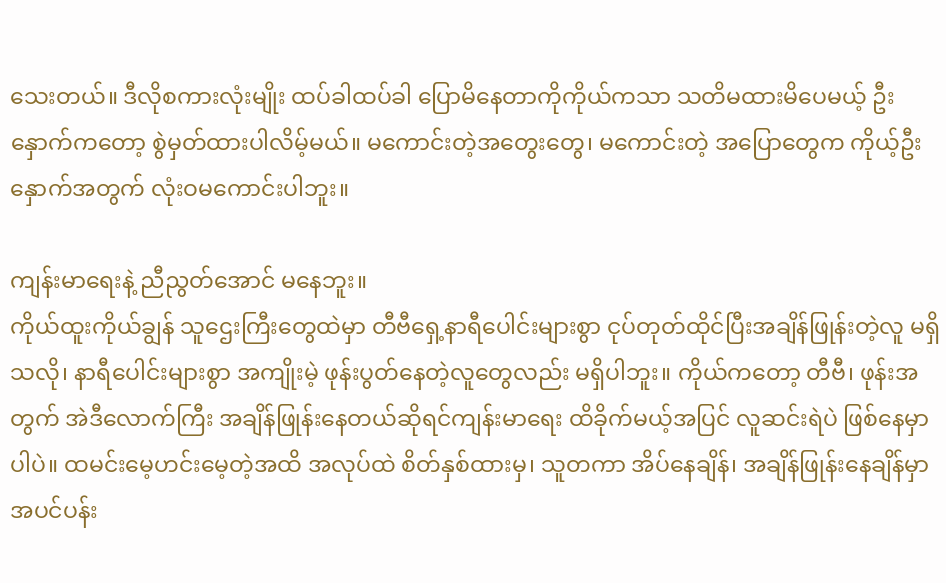သေးတယ်။ ဒီလိုစကားလုံးမျိုး ထပ်ခါထပ်ခါ ပြောမိနေတာကိုကိုယ်ကသာ သတိမထားမိပေမယ့် ဦးနှောက်ကတော့ စွဲမှတ်ထားပါလိမ့်မယ်။ မကောင်းတဲ့အတွေးတွေ၊ မကောင်းတဲ့ အပြောတွေက ကိုယ့်ဦးနှောက်အတွက် လုံးဝမကောင်းပါဘူး။

ကျန်းမာရေးနဲ့ ညီညွတ်အောင် မနေဘူး။
ကိုယ်ထူးကိုယ်ချွန် သူဌေးကြီးတွေထဲမှာ တီဗီရှေ့နာရီပေါင်းများစွာ ငုပ်တုတ်ထိုင်ပြီးအချိန်ဖြုန်းတဲ့လူ မရှိသလို၊ နာရီပေါင်းများစွာ အကျိုးမဲ့ ဖုန်းပွတ်နေတဲ့လူတွေလည်း မရှိပါဘူး။ ကိုယ်ကတော့ တီဗီ၊ ဖုန်းအတွက် အဲဒီလောက်ကြီး အချိန်ဖြုန်းနေတယ်ဆိုရင်ကျန်းမာရေး ထိခိုက်မယ့်အပြင် လူဆင်းရဲပဲ ဖြစ်နေမှာပါပဲ။ ထမင်းမေ့ဟင်းမေ့တဲ့အထိ အလုပ်ထဲ စိတ်နှစ်ထားမှ၊ သူတကာ အိပ်နေချိန်၊ အချိန်ဖြုန်းနေချိန်မှာ အပင်ပန်း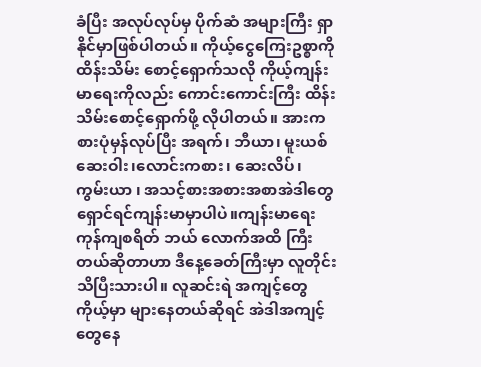ခံပြီး အလုပ်လုပ်မှ ပိုက်ဆံ အများကြီး ရှာနိုင်မှာဖြစ်ပါတယ်။ ကိုယ့်ငွေကြေးဥစ္စာကိုထိန်းသိမ်း စောင့်ရှောက်သလို ကိုယ့်ကျန်းမာရေးကိုလည်း ကောင်းကောင်းကြီး ထိန်းသိမ်းစောင့်ရှောက်ဖို့ လိုပါတယ်။ အားကစားပုံမှန်လုပ်ပြီး အရက်၊ ဘီယာ၊ မူးယစ်ဆေးဝါး၊လောင်းကစား၊ ဆေးလိပ်၊ ကွမ်းယာ ၊ အသင့်စားအစားအစာအဲဒါတွေရှောင်ရင်ကျန်းမာမှာပါပဲ။ကျန်းမာရေးကုန်ကျစရိတ် ဘယ် လောက်အထိ ကြီးတယ်ဆိုတာဟာ ဒီနေ့ခေတ်ကြီးမှာ လူတိုင်း သိပြီးသားပါ။ လူဆင်းရဲ အကျင့်တွေ ကိုယ့်မှာ များနေတယ်ဆိုရင် အဲဒါအကျင့်တွေနေ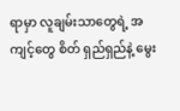ရာမှာ လူချမ်းသာတွေရဲ့ အကျင့်တွေ စိတ် ရှည်ရှည်နဲ့ မွေး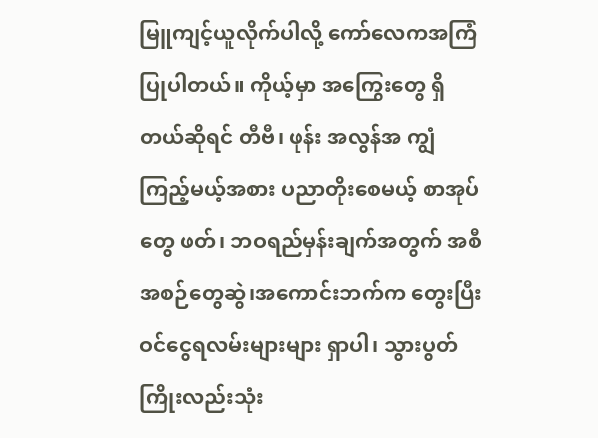မြူကျင့်ယူလိုက်ပါလို့ ကော်လေကအကြံပြုပါတယ်။ ကိုယ့်မှာ အကြွေးတွေ ရှိတယ်ဆိုရင် တီဗီ၊ ဖုန်း အလွန်အ ကျွံ ကြည့်မယ့်အစား ပညာတိုးစေမယ့် စာအုပ်တွေ ဖတ်၊ ဘဝရည်မှန်းချက်အတွက် အစီအစဉ်တွေဆွဲ၊အကောင်းဘက်က တွေးပြီး ဝင်ငွေရလမ်းများများ ရှာပါ၊ သွားပွတ်ကြိုးလည်းသုံး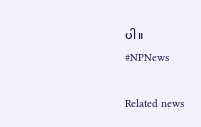ပါ။
#NPNews

Related news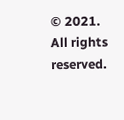© 2021. All rights reserved.